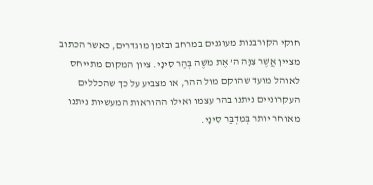חוקי הקורבנות מעוגנים במרחב ובזמן מוגדרים, כאשר הכתוב מציין אֲשֶׁר צִוָּה ה' אֶת מֹשֶׁה בְּהַר סִינָי. ציון המקום מתייחס לאוהל מועד שהוקם מול ההר, או מצביע על כך שהכללים העקרוניים ניתנו בהר עצמו ואילו ההוראות המעשיות ניתנו מאוחר יותר בְּמִדְבַּר סִינָי.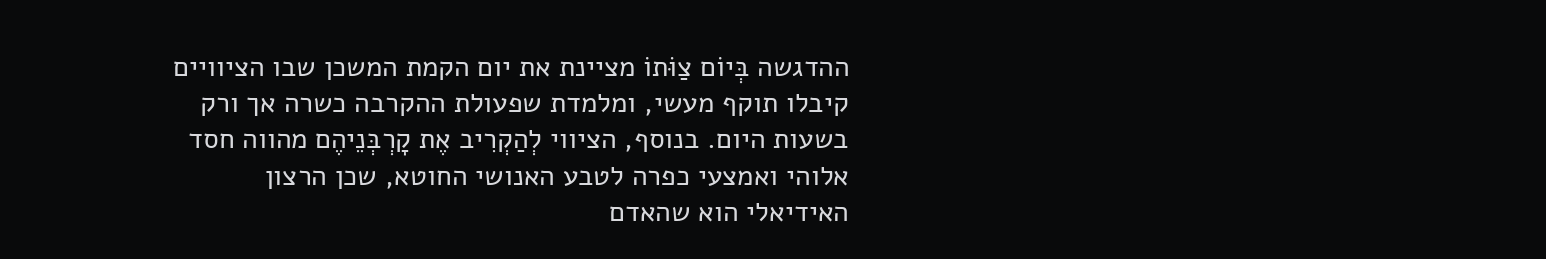ההדגשה בְּיוֹם צַוֹּתוֹ מציינת את יום הקמת המשכן שבו הציוויים קיבלו תוקף מעשי, ומלמדת שפעולת ההקרבה כשרה אך ורק בשעות היום. בנוסף, הציווי לְהַקְרִיב אֶת קָרְבְּנֵיהֶם מהווה חסד אלוהי ואמצעי כפרה לטבע האנושי החוטא, שכן הרצון האידיאלי הוא שהאדם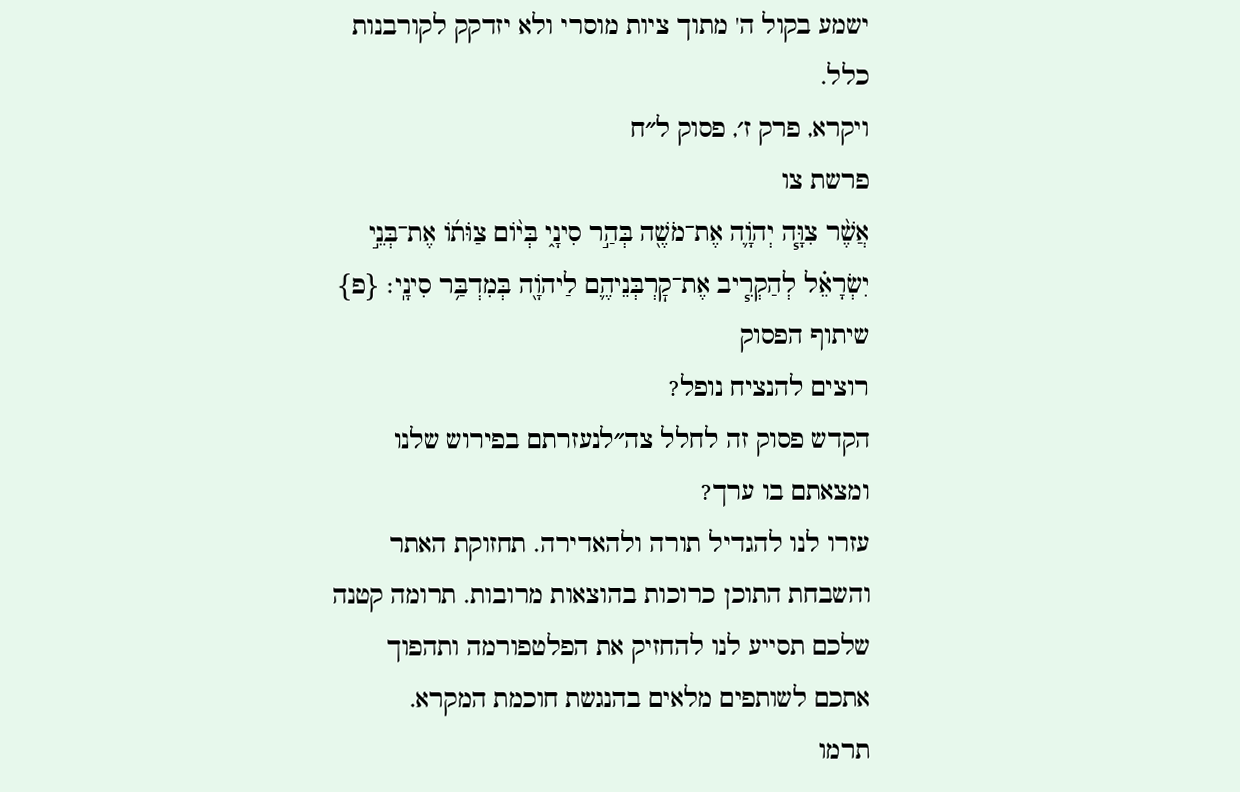ישמע בקול ה' מתוך ציות מוסרי ולא יזדקק לקורבנות כלל.
ויקרא, פרק ז׳, פסוק ל״ח
פרשת צו
אֲשֶׁ֨ר צִוָּ֧ה יְהֹוָ֛ה אֶת־מֹשֶׁ֖ה בְּהַ֣ר סִינָ֑י בְּי֨וֹם צַוֺּת֜וֹ אֶת־בְּנֵ֣י יִשְׂרָאֵ֗ל לְהַקְרִ֧יב אֶת־קׇרְבְּנֵיהֶ֛ם לַיהֹוָ֖ה בְּמִדְבַּ֥ר סִינָֽי׃ {פ}
שיתוף הפסוק
רוצים להנציח נופל?
הקדש פסוק זה לחלל צה״לנעזרתם בפירוש שלנו ומצאתם בו ערך?
עזרו לנו להגדיל תורה ולהאדירה. תחזוקת האתר והשבחת התוכן כרוכות בהוצאות מרובות. תרומה קטנה שלכם תסייע לנו להחזיק את הפלטפורמה ותהפוך אתכם לשותפים מלאים בהנגשת חוכמת המקרא.
תרמו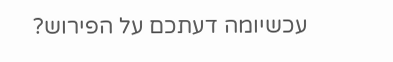עכשיומה דעתכם על הפירוש?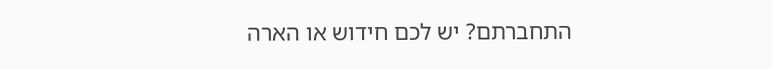התחברתם? יש לכם חידוש או הארה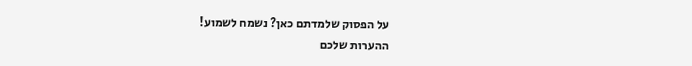על הפסוק שלמדתם כאן? נשמח לשמוע!
ההערות שלכם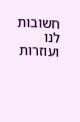חשובות לנו ועוזרות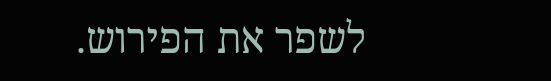לשפר את הפירוש.